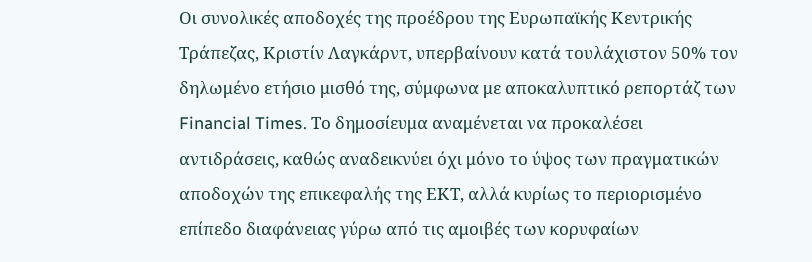Οι συνολικές αποδοχές της προέδρου της Ευρωπαϊκής Κεντρικής Τράπεζας, Κριστίν Λαγκάρντ, υπερβαίνουν κατά τουλάχιστον 50% τον δηλωμένο ετήσιο μισθό της, σύμφωνα με αποκαλυπτικό ρεπορτάζ των Financial Times. Το δημοσίευμα αναμένεται να προκαλέσει αντιδράσεις, καθώς αναδεικνύει όχι μόνο το ύψος των πραγματικών αποδοχών της επικεφαλής της ΕΚΤ, αλλά κυρίως το περιορισμένο επίπεδο διαφάνειας γύρω από τις αμοιβές των κορυφαίων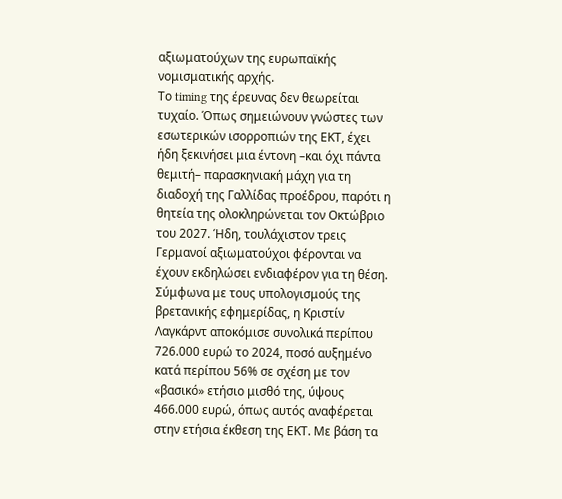αξιωματούχων της ευρωπαϊκής νομισματικής αρχής.
Το timing της έρευνας δεν θεωρείται τυχαίο. Όπως σημειώνουν γνώστες των εσωτερικών ισορροπιών της ΕΚΤ, έχει ήδη ξεκινήσει μια έντονη –και όχι πάντα θεμιτή– παρασκηνιακή μάχη για τη διαδοχή της Γαλλίδας προέδρου, παρότι η θητεία της ολοκληρώνεται τον Οκτώβριο του 2027. Ήδη, τουλάχιστον τρεις Γερμανοί αξιωματούχοι φέρονται να έχουν εκδηλώσει ενδιαφέρον για τη θέση.
Σύμφωνα με τους υπολογισμούς της βρετανικής εφημερίδας, η Κριστίν Λαγκάρντ αποκόμισε συνολικά περίπου 726.000 ευρώ το 2024, ποσό αυξημένο κατά περίπου 56% σε σχέση με τον «βασικό» ετήσιο μισθό της, ύψους 466.000 ευρώ, όπως αυτός αναφέρεται στην ετήσια έκθεση της ΕΚΤ. Με βάση τα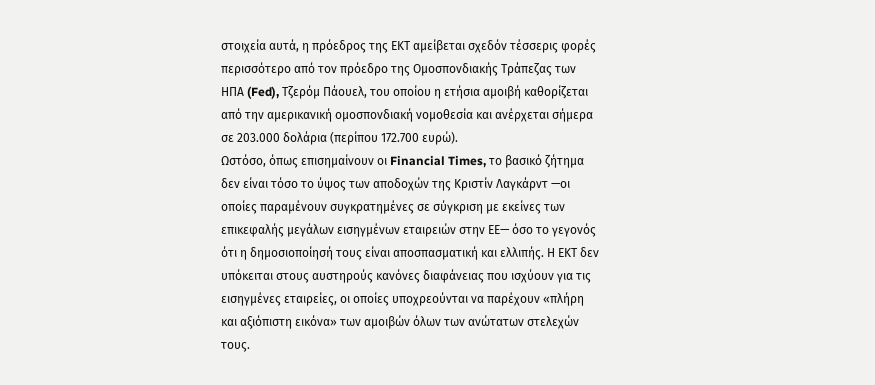στοιχεία αυτά, η πρόεδρος της ΕΚΤ αμείβεται σχεδόν τέσσερις φορές περισσότερο από τον πρόεδρο της Ομοσπονδιακής Τράπεζας των ΗΠΑ (Fed), Τζερόμ Πάουελ, του οποίου η ετήσια αμοιβή καθορίζεται από την αμερικανική ομοσπονδιακή νομοθεσία και ανέρχεται σήμερα σε 203.000 δολάρια (περίπου 172.700 ευρώ).
Ωστόσο, όπως επισημαίνουν οι Financial Times, το βασικό ζήτημα δεν είναι τόσο το ύψος των αποδοχών της Κριστίν Λαγκάρντ —οι οποίες παραμένουν συγκρατημένες σε σύγκριση με εκείνες των επικεφαλής μεγάλων εισηγμένων εταιρειών στην ΕΕ— όσο το γεγονός ότι η δημοσιοποίησή τους είναι αποσπασματική και ελλιπής. Η ΕΚΤ δεν υπόκειται στους αυστηρούς κανόνες διαφάνειας που ισχύουν για τις εισηγμένες εταιρείες, οι οποίες υποχρεούνται να παρέχουν «πλήρη και αξιόπιστη εικόνα» των αμοιβών όλων των ανώτατων στελεχών τους.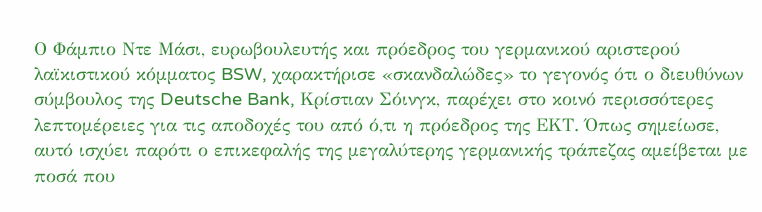Ο Φάμπιο Ντε Μάσι, ευρωβουλευτής και πρόεδρος του γερμανικού αριστερού λαϊκιστικού κόμματος BSW, χαρακτήρισε «σκανδαλώδες» το γεγονός ότι ο διευθύνων σύμβουλος της Deutsche Bank, Κρίστιαν Σόινγκ, παρέχει στο κοινό περισσότερες λεπτομέρειες για τις αποδοχές του από ό,τι η πρόεδρος της ΕΚΤ. Όπως σημείωσε, αυτό ισχύει παρότι ο επικεφαλής της μεγαλύτερης γερμανικής τράπεζας αμείβεται με ποσά που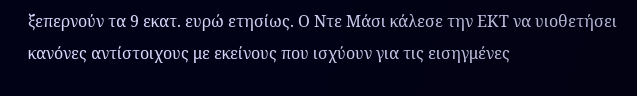ξεπερνούν τα 9 εκατ. ευρώ ετησίως. Ο Ντε Μάσι κάλεσε την ΕΚΤ να υιοθετήσει κανόνες αντίστοιχους με εκείνους που ισχύουν για τις εισηγμένες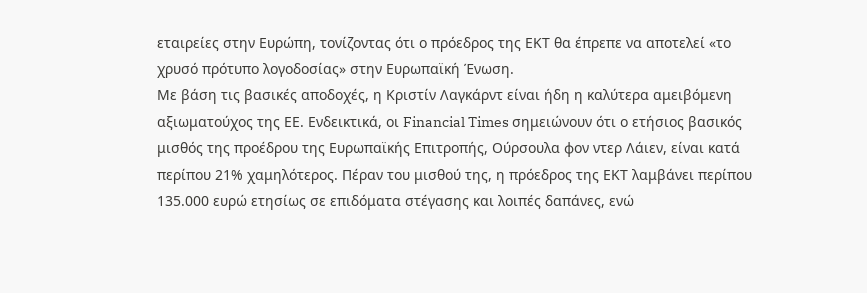εταιρείες στην Ευρώπη, τονίζοντας ότι ο πρόεδρος της ΕΚΤ θα έπρεπε να αποτελεί «το χρυσό πρότυπο λογοδοσίας» στην Ευρωπαϊκή Ένωση.
Με βάση τις βασικές αποδοχές, η Κριστίν Λαγκάρντ είναι ήδη η καλύτερα αμειβόμενη αξιωματούχος της ΕΕ. Ενδεικτικά, οι Financial Times σημειώνουν ότι ο ετήσιος βασικός μισθός της προέδρου της Ευρωπαϊκής Επιτροπής, Ούρσουλα φον ντερ Λάιεν, είναι κατά περίπου 21% χαμηλότερος. Πέραν του μισθού της, η πρόεδρος της ΕΚΤ λαμβάνει περίπου 135.000 ευρώ ετησίως σε επιδόματα στέγασης και λοιπές δαπάνες, ενώ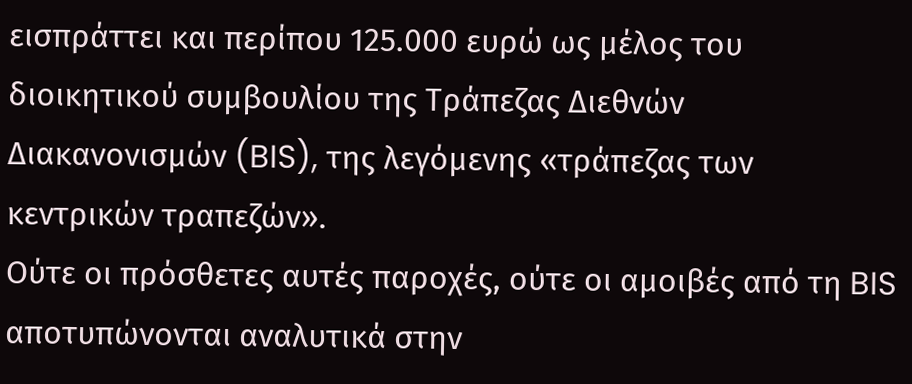εισπράττει και περίπου 125.000 ευρώ ως μέλος του διοικητικού συμβουλίου της Τράπεζας Διεθνών Διακανονισμών (BIS), της λεγόμενης «τράπεζας των κεντρικών τραπεζών».
Ούτε οι πρόσθετες αυτές παροχές, ούτε οι αμοιβές από τη BIS αποτυπώνονται αναλυτικά στην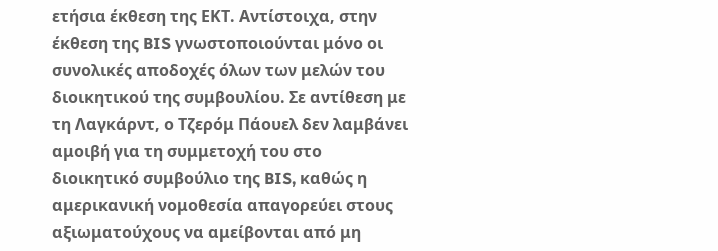ετήσια έκθεση της ΕΚΤ. Αντίστοιχα, στην έκθεση της BIS γνωστοποιούνται μόνο οι συνολικές αποδοχές όλων των μελών του διοικητικού της συμβουλίου. Σε αντίθεση με τη Λαγκάρντ, ο Τζερόμ Πάουελ δεν λαμβάνει αμοιβή για τη συμμετοχή του στο διοικητικό συμβούλιο της BIS, καθώς η αμερικανική νομοθεσία απαγορεύει στους αξιωματούχους να αμείβονται από μη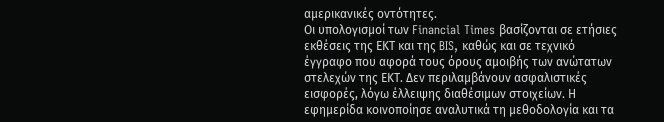αμερικανικές οντότητες.
Οι υπολογισμοί των Financial Times βασίζονται σε ετήσιες εκθέσεις της ΕΚΤ και της BIS, καθώς και σε τεχνικό έγγραφο που αφορά τους όρους αμοιβής των ανώτατων στελεχών της ΕΚΤ. Δεν περιλαμβάνουν ασφαλιστικές εισφορές, λόγω έλλειψης διαθέσιμων στοιχείων. Η εφημερίδα κοινοποίησε αναλυτικά τη μεθοδολογία και τα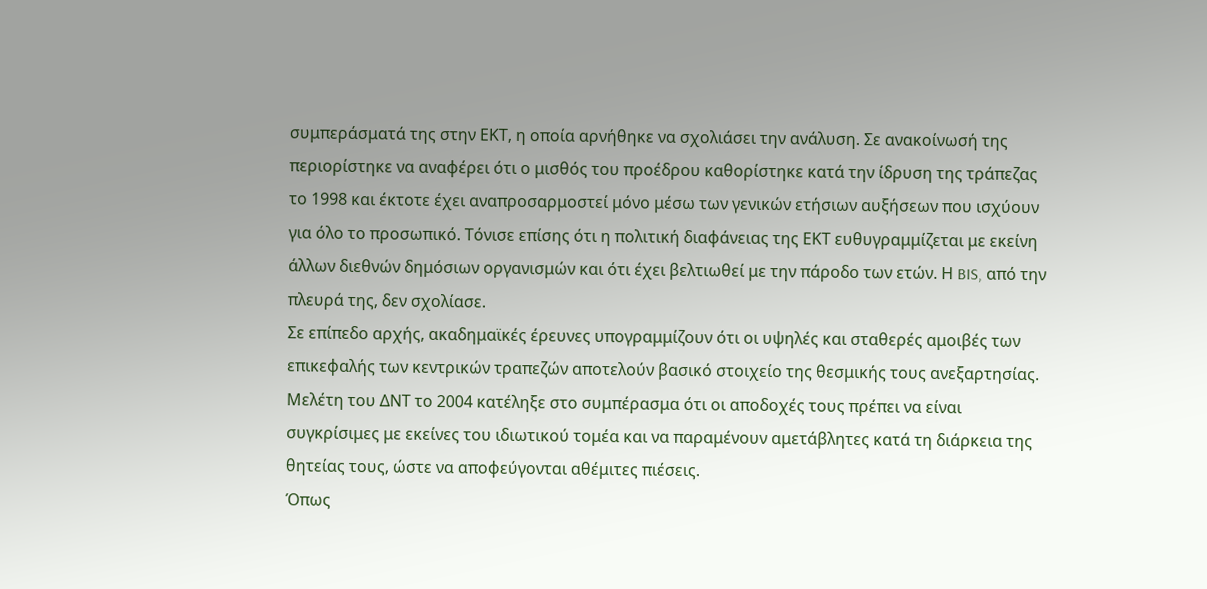συμπεράσματά της στην ΕΚΤ, η οποία αρνήθηκε να σχολιάσει την ανάλυση. Σε ανακοίνωσή της περιορίστηκε να αναφέρει ότι ο μισθός του προέδρου καθορίστηκε κατά την ίδρυση της τράπεζας το 1998 και έκτοτε έχει αναπροσαρμοστεί μόνο μέσω των γενικών ετήσιων αυξήσεων που ισχύουν για όλο το προσωπικό. Τόνισε επίσης ότι η πολιτική διαφάνειας της ΕΚΤ ευθυγραμμίζεται με εκείνη άλλων διεθνών δημόσιων οργανισμών και ότι έχει βελτιωθεί με την πάροδο των ετών. Η BIS, από την πλευρά της, δεν σχολίασε.
Σε επίπεδο αρχής, ακαδημαϊκές έρευνες υπογραμμίζουν ότι οι υψηλές και σταθερές αμοιβές των επικεφαλής των κεντρικών τραπεζών αποτελούν βασικό στοιχείο της θεσμικής τους ανεξαρτησίας. Μελέτη του ΔΝΤ το 2004 κατέληξε στο συμπέρασμα ότι οι αποδοχές τους πρέπει να είναι συγκρίσιμες με εκείνες του ιδιωτικού τομέα και να παραμένουν αμετάβλητες κατά τη διάρκεια της θητείας τους, ώστε να αποφεύγονται αθέμιτες πιέσεις.
Όπως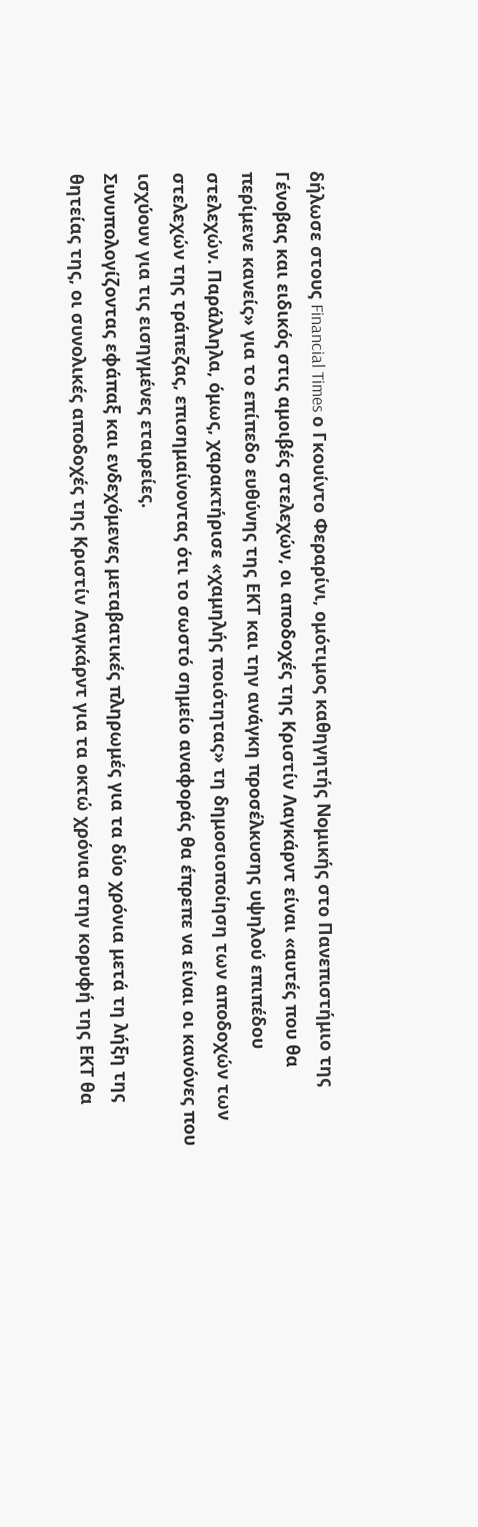δήλωσε στους Financial Times ο Γκουίντο Φεραρίνι, ομότιμος καθηγητής Νομικής στο Πανεπιστήμιο της Γένοβας και ειδικός στις αμοιβές στελεχών, οι αποδοχές της Κριστίν Λαγκάρντ είναι «αυτές που θα περίμενε κανείς» για το επίπεδο ευθύνης της ΕΚΤ και την ανάγκη προσέλκυσης υψηλού επιπέδου στελεχών. Παράλληλα, όμως, χαρακτήρισε «χαμηλής ποιότητας» τη δημοσιοποίηση των αποδοχών των στελεχών της τράπεζας, επισημαίνοντας ότι το σωστό σημείο αναφοράς θα έπρεπε να είναι οι κανόνες που ισχύουν για τις εισηγμένες εταιρείες.
Συνυπολογίζοντας εφάπαξ και ενδεχόμενες μεταβατικές πληρωμές για τα δύο χρόνια μετά τη λήξη της θητείας της, οι συνολικές αποδοχές της Κριστίν Λαγκάρντ για τα οκτώ χρόνια στην κορυφή της ΕΚΤ θα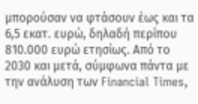μπορούσαν να φτάσουν έως και τα 6,5 εκατ. ευρώ, δηλαδή περίπου 810.000 ευρώ ετησίως. Από το 2030 και μετά, σύμφωνα πάντα με την ανάλυση των Financial Times,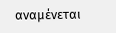αναμένεται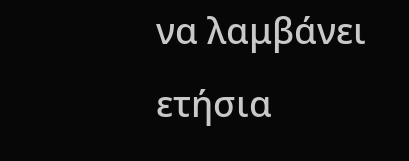να λαμβάνει ετήσια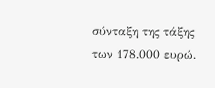σύνταξη της τάξης των 178.000 ευρώ.